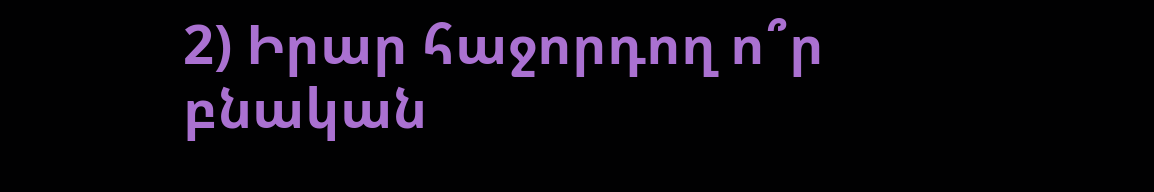2) Իրար հաջորդող ո՞ր բնական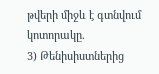թվերի միջև է գտնվում կոտորակը.
3) Թենիսիստներից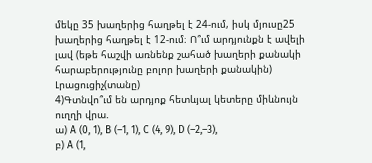մեկը 35 խաղերից հաղթել է 24-ում, իսկ մյուսը25 խաղերից հաղթել է 12-ում։ Ո՞ւմ արդյունքն է ավելի լավ (եթե հաշվի առնենք շահած խաղերի քանակի հարաբերությունը բոլոր խաղերի քանակին)
Լրացուցիչ(տանը)
4)Գտնվո՞ւմ են արդյոք հետևյալ կետերը միևնույն ուղղի վրա.
ա) A (0, 1), B (–1, 1), C (4, 9), D (–2,–3),
բ) A (1,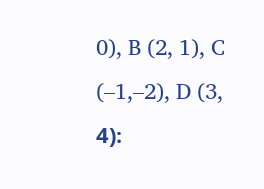0), B (2, 1), C (–1,–2), D (3, 4)։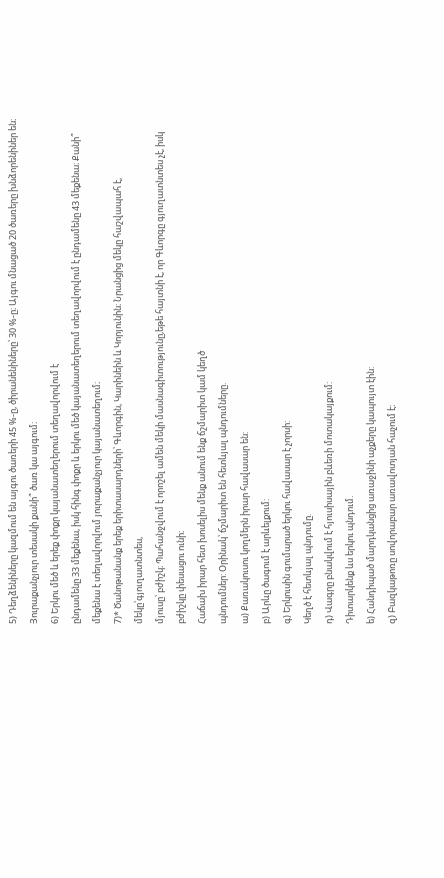5) Դեղձենիները կազմում են այգու ծառերի 45 %-ը, ծիրանենիները՝ 30 %-ը։ Այգու մնացած 20 ծառերը խնձորենիներ են։ Յուրաքանչյուր տեսակի քանի՞ ծառ կա այգում։
6) Երկու մեծ և երեք փոքր կայանատեղերում տեղավորվում է
ընդամենը 33 մեքենա, իսկ հինգ փոքր և երկու մեծ կայանատեղերում տեղավորվում է ընդամենը 43 մեքենա։ Քանի՞ մեքենա է տեղավորվում յուրաքանչյուր կայանատեղում։
7)* Ծանոթանանք երեք երիտասարդների՝ Գևորգին, Կարինեին և Կորյունին։ Նրանցից մեկը հաշվապահ է, մեկը՝գյուղատնտես,
մյուսը՝ բժիշկ։ Պահանջվում է որոշել ամեն մեկի մասնագիտությունը,եթե հայտնի է, որ Գևորգը գյուղատնտես չէ, իսկ բժիշկը փեսացու ունի։
Հաճախ իրար հետ խոսելիս մենք անում ենք ճշմարիտ կամ կեղծ
պնդումներ: Օրինակ՝ ճշմարիտ են հետևյալ պնդումները.
ա) Քառակուսու կողմերն իրար հավասար են:
բ) Արևը ծագում է արևելքում:
գ) Երկուսին գումարած երկու հավասար է չորսի:
Կեղծ է հետևյալ պնդումը.
դ) Վագրը բնակվում է հյուսիսային բևեռի մոտակայքում:
Դիտարկենք ևս երկու պնդում.
ե) Հանդիպած մարդկանցից առաջինի աչքերը կապույտ էին:
զ) Բազկաթոռը սովորաբար առավոտյան հաչում է։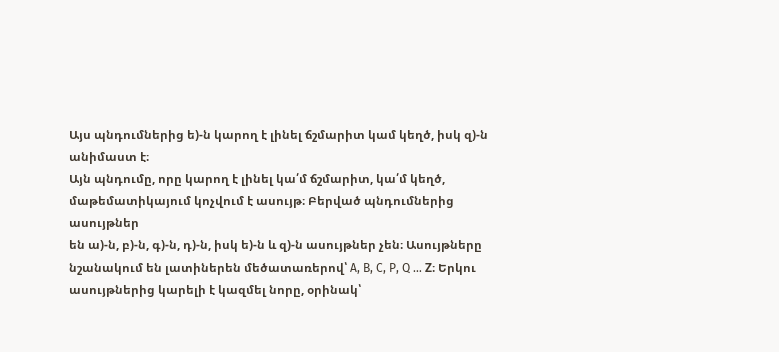Այս պնդումներից ե)-ն կարող է լինել ճշմարիտ կամ կեղծ, իսկ զ)-ն
անիմաստ է։
Այն պնդումը, որը կարող է լինել կա՛մ ճշմարիտ, կա՛մ կեղծ, մաթեմատիկայում կոչվում է ասույթ։ Բերված պնդումներից ասույթներ
են ա)-ն, բ)-ն, գ)-ն, դ)-ն, իսկ ե)-ն և զ)-ն ասույթներ չեն։ Ասույթները
նշանակում են լատիներեն մեծատառերով՝ A, B, C, P, Q … Z։ Երկու
ասույթներից կարելի է կազմել նորը, օրինակ՝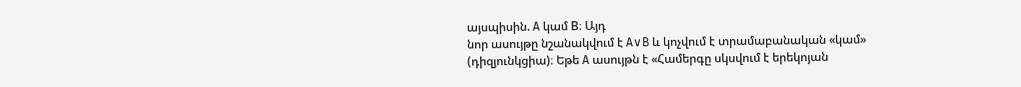այսպիսին. A կամ B։ Այդ
նոր ասույթը նշանակվում է A∨B և կոչվում է տրամաբանական «կամ»
(դիզյունկցիա)։ Եթե A ասույթն է «Համերգը սկսվում է երեկոյան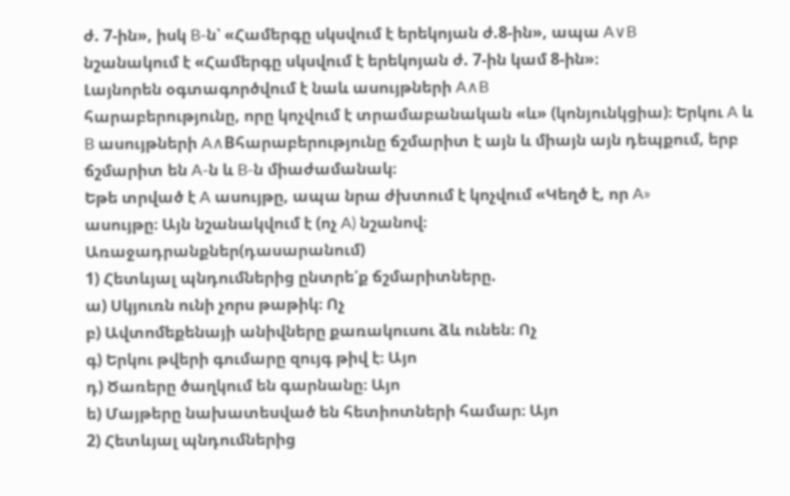ժ. 7-ին», իսկ B-ն՝ «Համերգը սկսվում է երեկոյան ժ.8-ին», ապա A∨B
նշանակում է «Համերգը սկսվում է երեկոյան ժ. 7-ին կամ 8-ին»։
Լայնորեն օգտագործվում է նաև ասույթների A∧B
հարաբերությունը, որը կոչվում է տրամաբանական «և» (կոնյունկցիա)։ Երկու A և B ասույթների A∧Bհարաբերությունը ճշմարիտ է այն և միայն այն դեպքում, երբ ճշմարիտ են A-ն և B-ն միաժամանակ։
Եթե տրված է A ասույթը, ապա նրա ժխտում է կոչվում «Կեղծ է, որ A»
ասույթը։ Այն նշանակվում է (ոչ A) նշանով։
Առաջադրանքներ(դասարանում)
1) Հետևյալ պնդումներից ընտրե՛ք ճշմարիտները.
ա) Սկյուռն ունի չորս թաթիկ։ Ոչ
բ) Ավտոմեքենայի անիվները քառակուսու ձև ունեն։ Ոչ
գ) Երկու թվերի գումարը զույգ թիվ է։ Այո
դ) Ծառերը ծաղկում են գարնանը։ Այո
ե) Մայթերը նախատեսված են հետիոտների համար։ Այո
2) Հետևյալ պնդումներից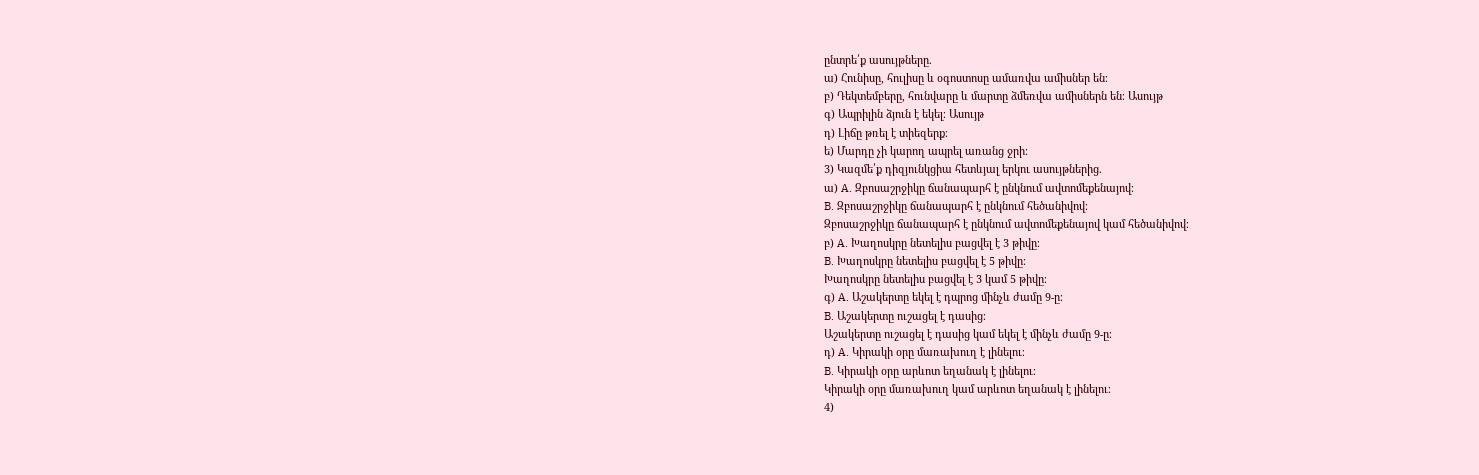ընտրե՛ք ասույթները.
ա) Հունիսը, հուլիսը և օգոստոսը ամառվա ամիսներ են։
բ) Դեկտեմբերը, հունվարը և մարտը ձմեռվա ամիսներն են։ Ասույթ
գ) Ապրիլին ձյուն է եկել։ Ասույթ
դ) Լիճը թռել է տիեզերք։
ե) Մարդը չի կարող ապրել առանց ջրի։
3) Կազմե՛ք դիզյունկցիա հետևյալ երկու ասույթներից.
ա) A. Զբոսաշրջիկը ճանապարհ է ընկնում ավտոմեքենայով։
B. Զբոսաշրջիկը ճանապարհ է ընկնում հեծանիվով։
Զբոսաշրջիկը ճանապարհ է ընկնում ավտոմեքենայով կամ հեծանիվով։
բ) A. Խաղոսկրը նետելիս բացվել է 3 թիվը։
B. Խաղոսկրը նետելիս բացվել է 5 թիվը։
Խաղոսկրը նետելիս բացվել է 3 կամ 5 թիվը։
գ) A. Աշակերտը եկել է դպրոց մինչև ժամը 9-ը։
B. Աշակերտը ուշացել է դասից։
Աշակերտը ուշացել է դասից կամ եկել է մինչև ժամը 9-ը։
դ) A. Կիրակի օրը մառախուղ է լինելու։
B. Կիրակի օրը արևոտ եղանակ է լինելու։
Կիրակի օրը մառախուղ կամ արևոտ եղանակ է լինելու։
4)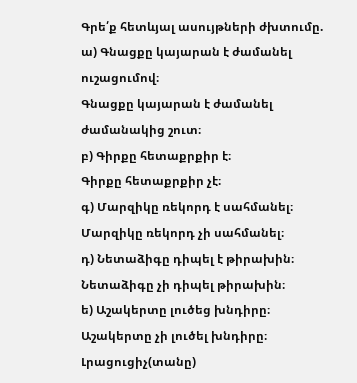Գրե՛ք հետևյալ ասույթների ժխտումը.
ա) Գնացքը կայարան է ժամանել ուշացումով։
Գնացքը կայարան է ժամանել ժամանակից շուտ։
բ) Գիրքը հետաքրքիր է։
Գիրքը հետաքրքիր չէ։
գ) Մարզիկը ռեկորդ է սահմանել։
Մարզիկը ռեկորդ չի սահմանել։
դ) Նետաձիգը դիպել է թիրախին։
Նետաձիգը չի դիպել թիրախին։
ե) Աշակերտը լուծեց խնդիրը։
Աշակերտը չի լուծել խնդիրը։
Լրացուցիչ(տանը)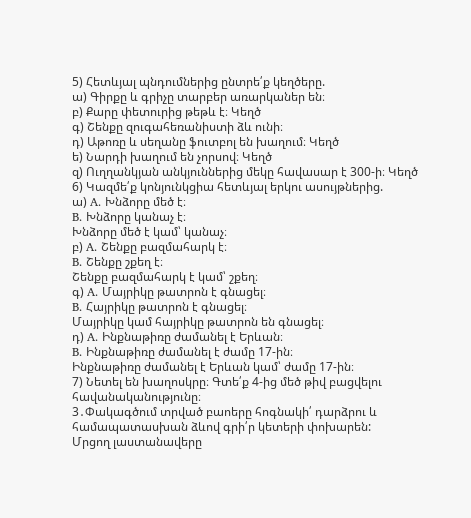5) Հետևյալ պնդումներից ընտրե՛ք կեղծերը.
ա) Գիրքը և գրիչը տարբեր առարկաներ են։
բ) Քարը փետուրից թեթև է։ Կեղծ
գ) Շենքը զուգահեռանիստի ձև ունի։
դ) Աթոռը և սեղանը ֆուտբոլ են խաղում։ Կեղծ
ե) Նարդի խաղում են չորսով։ Կեղծ
զ) Ուղղանկյան անկյուններից մեկը հավասար է 300-ի։ Կեղծ
6) Կազմե՛ք կոնյունկցիա հետևյալ երկու ասույթներից.
ա) A. Խնձորը մեծ է։
B. Խնձորը կանաչ է։
Խնձորը մեծ է կամ՝ կանաչ։
բ) A. Շենքը բազմահարկ է։
B. Շենքը շքեղ է։
Շենքը բազմահարկ է կամ՝ շքեղ։
գ) A. Մայրիկը թատրոն է գնացել։
B. Հայրիկը թատրոն է գնացել։
Մայրիկը կամ հայրիկը թատրոն են գնացել։
դ) A. Ինքնաթիռը ժամանել է Երևան։
B. Ինքնաթիռը ժամանել է ժամը 17-ին։
Ինքնաթիռը ժամանել է Երևան կամ՝ ժամը 17-ին։
7) Նետել են խաղոսկրը։ Գտե՛ք 4-ից մեծ թիվ բացվելու հավանականությունը։
3․Փակագծում տրված բաոերը հոգնակի՛ դարձրու և համապատասխան ձևով գրի՛ր կետերի փոխարեն:
Մրցող լաստանավերը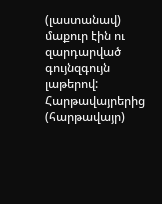(լաստանավ) մաքուր էին ու զարդարված գույնզգույն լաթերով: Հարթավայրերից (հարթավայր)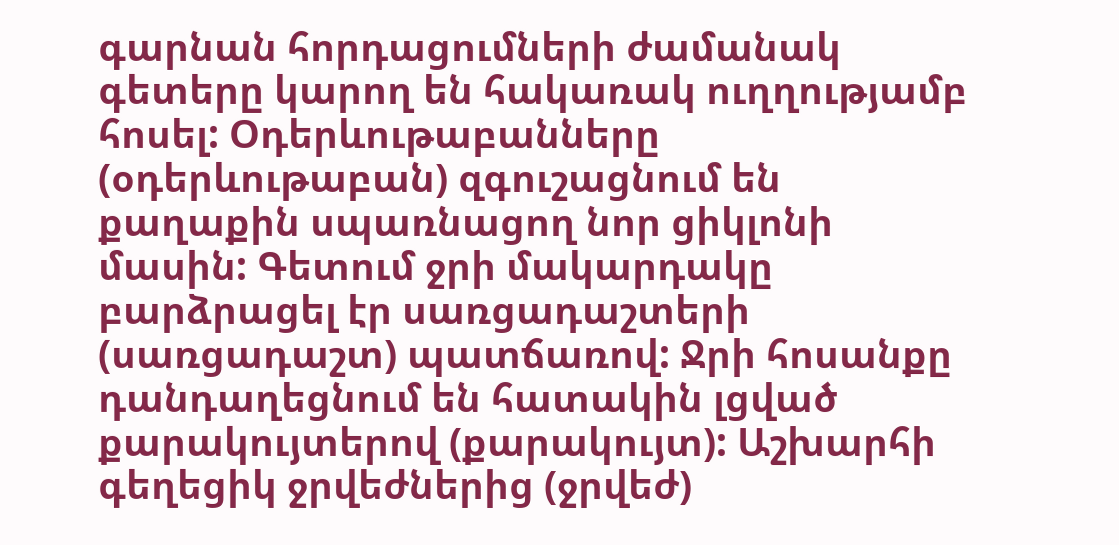գարնան հորդացումների ժամանակ գետերը կարող են հակառակ ուղղությամբ հոսել: Օդերևութաբանները (օդերևութաբան) զգուշացնում են քաղաքին սպառնացող նոր ցիկլոնի մասին: Գետում ջրի մակարդակը բարձրացել էր սառցադաշտերի (սառցադաշտ) պատճառով: Ջրի հոսանքը դանդաղեցնում են հատակին լցված քարակույտերով (քարակույտ): Աշխարհի գեղեցիկ ջրվեժներից (ջրվեժ)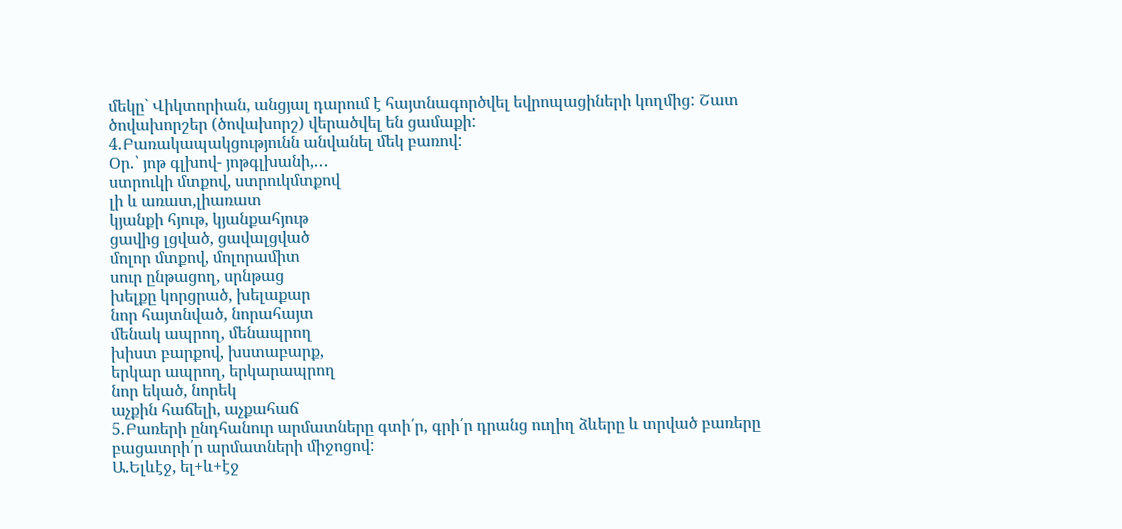մեկը` Վիկտորիան, անցյալ դարում է հայտնագործվել եվրոպացիների կողմից: Շատ ծովախորշեր (ծովախորշ) վերածվել են ցամաքի:
4․Բառակապակցությունն անվանել մեկ բառով:
Օր․՝ յոթ գլխով- յոթգլխանի,․․․
ստրուկի մտքով, ստրուկմտքով
լի և առատ,լիառատ
կյանքի հյութ, կյանքահյութ
ցավից լցված, ցավալցված
մոլոր մտքով, մոլորամիտ
սուր ընթացող, սրնթաց
խելքը կորցրած, խելաքար
նոր հայտնված, նորահայտ
մենակ ապրող, մենապրող
խիստ բարքով, խստաբարք,
երկար ապրող, երկարապրող
նոր եկած, նորեկ
աչքին հաճելի, աչքահաճ
5․Բառերի ընդհանուր արմատները գտի՛ր, գրի՛ր դրանց ուղիղ ձևերը և տրված բառերը բացատրի՛ր արմատների միջոցով:
Ա.Ելևէջ, ել+և+էջ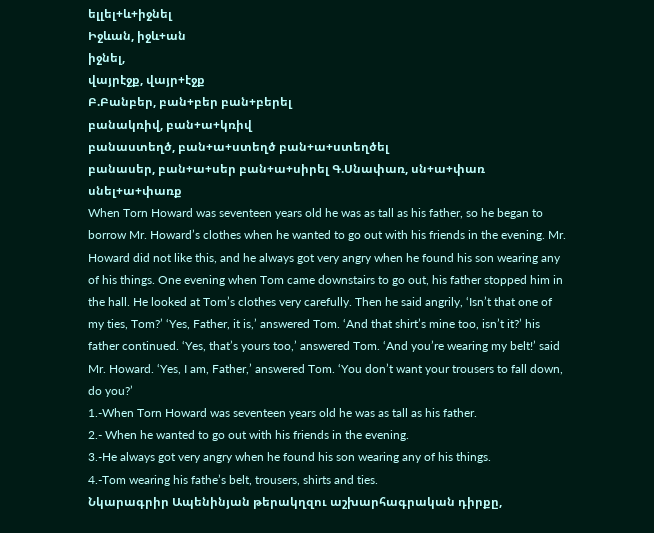ելլել+և+իջնել
Իջևան, իջև+ան
իջնել,
վայրէջք, վայր+էջք
Բ.Բանբեր, բան+բեր բան+բերել
բանակռիվ, բան+ա+կռիվ
բանաստեղծ, բան+ա+ստեղծ բան+ա+ստեղծել
բանասեր, բան+ա+սեր բան+ա+սիրել Գ.Սնափառ, սն+ա+փառ սնել+ա+փառք
When Torn Howard was seventeen years old he was as tall as his father, so he began to borrow Mr. Howard’s clothes when he wanted to go out with his friends in the evening. Mr. Howard did not like this, and he always got very angry when he found his son wearing any of his things. One evening when Tom came downstairs to go out, his father stopped him in the hall. He looked at Tom’s clothes very carefully. Then he said angrily, ‘Isn’t that one of my ties, Tom?’ ‘Yes, Father, it is,’ answered Tom. ‘And that shirt’s mine too, isn’t it?’ his father continued. ‘Yes, that’s yours too,’ answered Tom. ‘And you’re wearing my belt!’ said Mr. Howard. ‘Yes, I am, Father,’ answered Tom. ‘You don’t want your trousers to fall down, do you?’
1.-When Torn Howard was seventeen years old he was as tall as his father.
2.- When he wanted to go out with his friends in the evening.
3.-He always got very angry when he found his son wearing any of his things.
4.-Tom wearing his fathe’s belt, trousers, shirts and ties.
Նկարագրիր Ապենինյան թերակղզու աշխարհագրական դիրքը,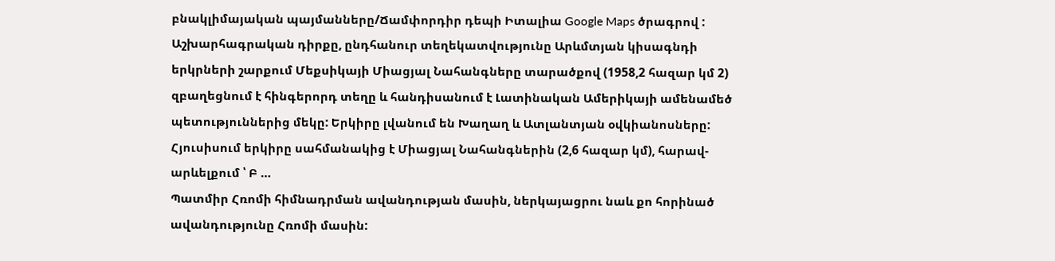բնակլիմայական պայմանները/Ճամփորդիր դեպի Իտալիա Google Maps ծրագրով :
Աշխարհագրական դիրքը, ընդհանուր տեղեկատվությունը Արևմտյան կիսագնդի երկրների շարքում Մեքսիկայի Միացյալ Նահանգները տարածքով (1958,2 հազար կմ 2) զբաղեցնում է հինգերորդ տեղը և հանդիսանում է Լատինական Ամերիկայի ամենամեծ պետություններից մեկը: Երկիրը լվանում են Խաղաղ և Ատլանտյան օվկիանոսները: Հյուսիսում երկիրը սահմանակից է Միացյալ Նահանգներին (2,6 հազար կմ), հարավ-արևելքում ՝ Բ …
Պատմիր Հռոմի հիմնադրման ավանդության մասին, ներկայացրու նաև քո հորինած ավանդությունը Հռոմի մասին: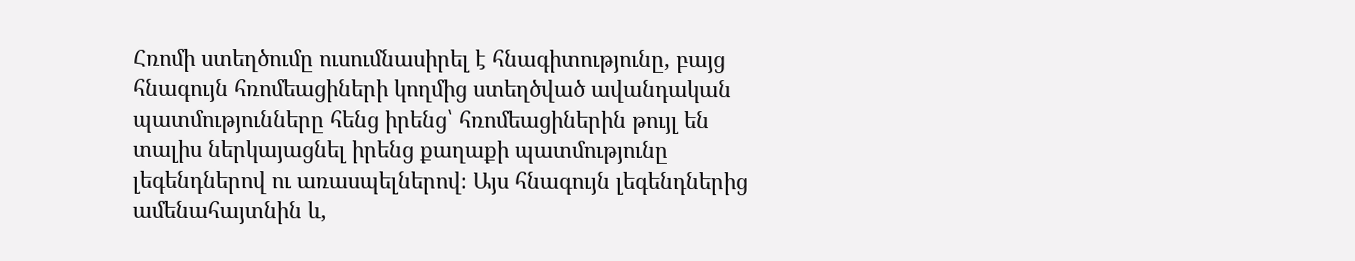Հռոմի ստեղծումը ուսումնասիրել է հնագիտությունը, բայց հնագույն հռոմեացիների կողմից ստեղծված ավանդական պատմությունները հենց իրենց՝ հռոմեացիներին թույլ են տալիս ներկայացնել իրենց քաղաքի պատմությունը լեգենդներով ու առասպելներով։ Այս հնագույն լեգենդներից ամենահայտնին և,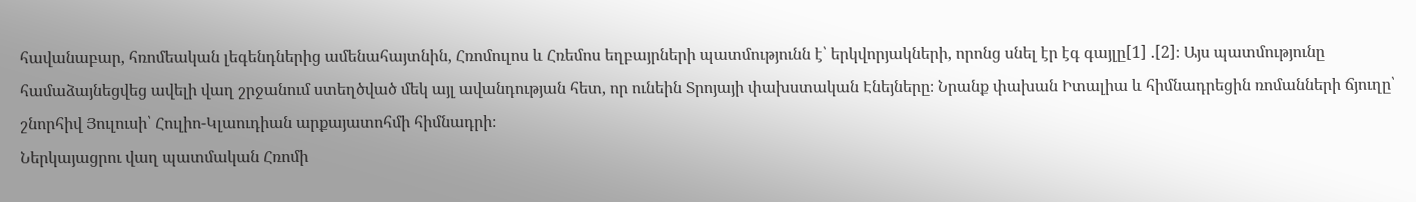հավանաբար, հռոմեական լեգենդներից ամենահայտնին, Հռոմուլոս և Հռեմոս եղբայրների պատմությունն է՝ երկվորյակների, որոնց սնել էր էգ գայլը[1] .[2]։ Այս պատմությունը համաձայնեցվեց ավելի վաղ շրջանում ստեղծված մեկ այլ ավանդության հետ, որ ունեին Տրոյայի փախստական Էնեյները։ Նրանք փախան Իտալիա և հիմնադրեցին ռոմանների ճյուղը՝ շնորհիվ Յուլուսի՝ Հուլիո-Կլաուդիան արքայատոհմի հիմնադրի։
Ներկայացրու վաղ պատմական Հռոմի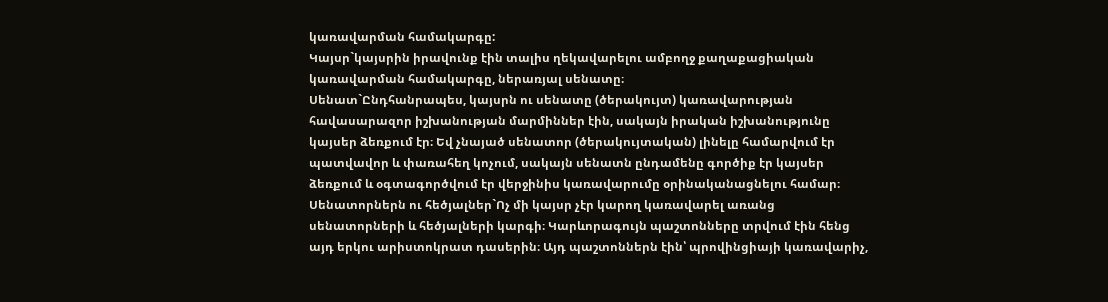կառավարման համակարգը:
Կայսր`կայսրին իրավունք էին տալիս ղեկավարելու ամբողջ քաղաքացիական կառավարման համակարգը, ներառյալ սենատը։
Սենատ`Ընդհանրապես, կայսրն ու սենատը (ծերակույտ) կառավարության հավասարազոր իշխանության մարմիններ էին, սակայն իրական իշխանությունը կայսեր ձեռքում էր։ Եվ չնայած սենատոր (ծերակույտական) լինելը համարվում էր պատվավոր և փառահեղ կոչում, սակայն սենատն ընդամենը գործիք էր կայսեր ձեռքում և օգտագործվում էր վերջինիս կառավարումը օրինականացնելու համար։
Սենատորներն ու հեծյալներ`Ոչ մի կայսր չէր կարող կառավարել առանց սենատորների և հեծյալների կարգի։ Կարևորագույն պաշտոնները տրվում էին հենց այդ երկու արիստոկրատ դասերին։ Այդ պաշտոններն էին՝ պրովինցիայի կառավարիչ,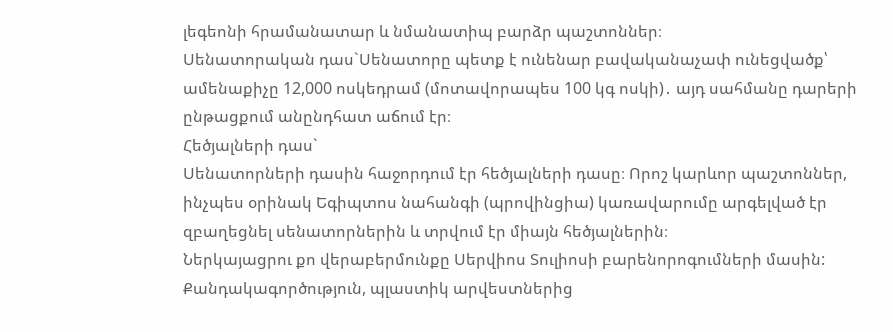լեգեոնի հրամանատար և նմանատիպ բարձր պաշտոններ։
Սենատորական դաս`Սենատորը պետք է ունենար բավականաչափ ունեցվածք՝ ամենաքիչը 12,000 ոսկեդրամ (մոտավորապես 100 կգ ոսկի)․ այդ սահմանը դարերի ընթացքում անընդհատ աճում էր։
Հեծյալների դաս`
Սենատորների դասին հաջորդում էր հեծյալների դասը։ Որոշ կարևոր պաշտոններ, ինչպես օրինակ Եգիպտոս նահանգի (պրովինցիա) կառավարումը արգելված էր զբաղեցնել սենատորներին և տրվում էր միայն հեծյալներին։
Ներկայացրու քո վերաբերմունքը Սերվիոս Տուլիոսի բարենորոգումների մասին:
Քանդակագործություն, պլաստիկ արվեստներից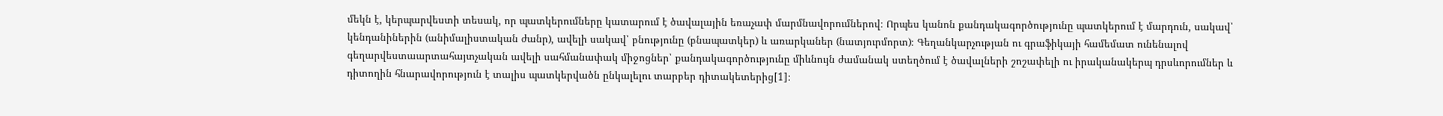մեկն է, կերպարվեստի տեսակ, որ պատկերումները կատարում է ծավալային եռաչափ մարմնավորումներով։ Որպես կանոն քանդակագործությունը պատկերում է մարդուն, սակավ՝ կենդանիներին (անիմալիստական ժանր), ավելի սակավ՝ բնությունը (բնապատկեր) և առարկաներ (նատյուրմորտ)։ Գեղանկարչության ու գրաֆիկայի համեմատ ունենալով գեղարվեստաարտահայտչական ավելի սահմանափակ միջոցներ՝ քանդակագործությունը միևնույն ժամանակ ստեղծում է ծավալների շոշափելի ու իրականակերպ դրսևորումներ և դիտողին հնարավորություն է տալիս պատկերվածն ընկալելու տարբեր դիտակետերից[1]։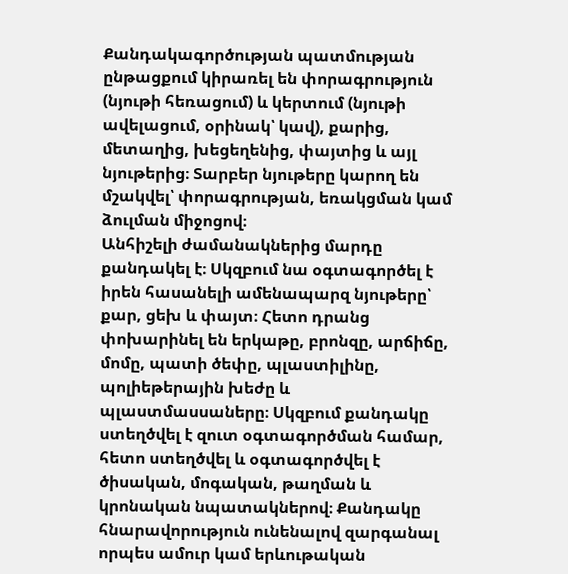Քանդակագործության պատմության ընթացքում կիրառել են փորագրություն (նյութի հեռացում) և կերտում (նյութի ավելացում, օրինակ՝ կավ), քարից, մետաղից, խեցեղենից, փայտից և այլ նյութերից։ Տարբեր նյութերը կարող են մշակվել՝ փորագրության, եռակցման կամ ձուլման միջոցով։
Անհիշելի ժամանակներից մարդը քանդակել է։ Սկզբում նա օգտագործել է իրեն հասանելի ամենապարզ նյութերը՝ քար, ցեխ և փայտ։ Հետո դրանց փոխարինել են երկաթը, բրոնզը, արճիճը, մոմը, պատի ծեփը, պլաստիլինը, պոլիեթերային խեժը և պլաստմասսաները։ Սկզբում քանդակը ստեղծվել է զուտ օգտագործման համար, հետո ստեղծվել և օգտագործվել է ծիսական, մոգական, թաղման և կրոնական նպատակներով։ Քանդակը հնարավորություն ունենալով զարգանալ որպես ամուր կամ երևութական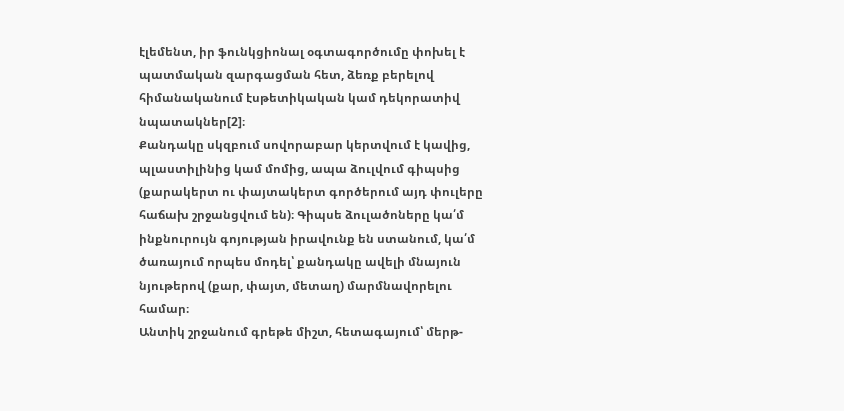էլեմենտ, իր ֆունկցիոնալ օգտագործումը փոխել է պատմական զարգացման հետ, ձեռք բերելով հիմանականում էսթետիկական կամ դեկորատիվ նպատակներ[2]։
Քանդակը սկզբում սովորաբար կերտվում է կավից, պլաստիլինից կամ մոմից, ապա ձուլվում գիպսից (քարակերտ ու փայտակերտ գործերում այդ փուլերը հաճախ շրջանցվում են)։ Գիպսե ձուլածոները կա՛մ ինքնուրույն գոյության իրավունք են ստանում, կա՛մ ծառայում որպես մոդել՝ քանդակը ավելի մնայուն նյութերով (քար, փայտ, մետաղ) մարմնավորելու համար։
Անտիկ շրջանում գրեթե միշտ, հետագայում՝ մերթ-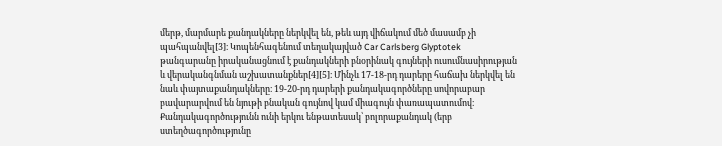մերթ, մարմարե քանդակները ներկվել են, թեև այդ վիճակում մեծ մասամբ չի պահպանվել[3]։ Կոպենհագենում տեղակայված Car Carlsberg Glyptotek թանգարանը իրականացնում է քանդակների բնօրինակ գույների ուսումնասիրության և վերականգնման աշխատանքներ[4][5]։ Մինչև 17-18-րդ դարերը հաճախ ներկվել են նաև փայտաքանդակները։ 19-20-րդ դարերի քանդակագործները սովորաբար բավարարվում են նյութի բնական գույնով կամ միագույն փառապատումով։
Քանդակագործությունն ունի երկու ենթատեսակ՝ բոլորաքանդակ (երբ ստեղծագործությունը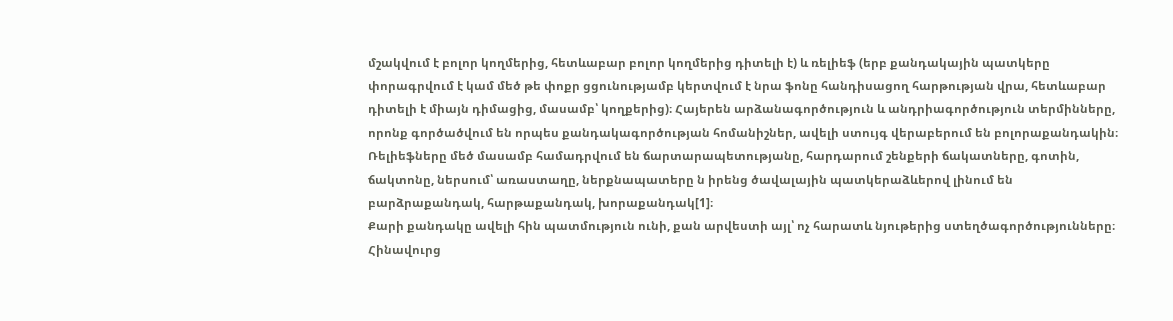մշակվում է բոլոր կողմերից, հետևաբար բոլոր կողմերից դիտելի է) և ռելիեֆ (երբ քանդակային պատկերը փորագրվում է կամ մեծ թե փոքր ցցունությամբ կերտվում է նրա ֆոնը հանդիսացող հարթության վրա, հետևաբար դիտելի է միայն դիմացից, մասամբ՝ կողքերից)։ Հայերեն արձանագործություն և անդրիագործություն տերմինները, որոնք գործածվում են որպես քանդակագործության հոմանիշներ, ավելի ստույգ վերաբերում են բոլորաքանդակին։ Ռելիեֆները մեծ մասամբ համադրվում են ճարտարապետությանը, հարդարում շենքերի ճակատները, գոտին, ճակտոնը, ներսում՝ առաստաղը, ներքնապատերը ն իրենց ծավալային պատկերաձևերով լինում են բարձրաքանդակ, հարթաքանդակ, խորաքանդակ[1]։
Քարի քանդակը ավելի հին պատմություն ունի, քան արվեստի այլ՝ ոչ հարատև նյութերից ստեղծագործությունները։ Հինավուրց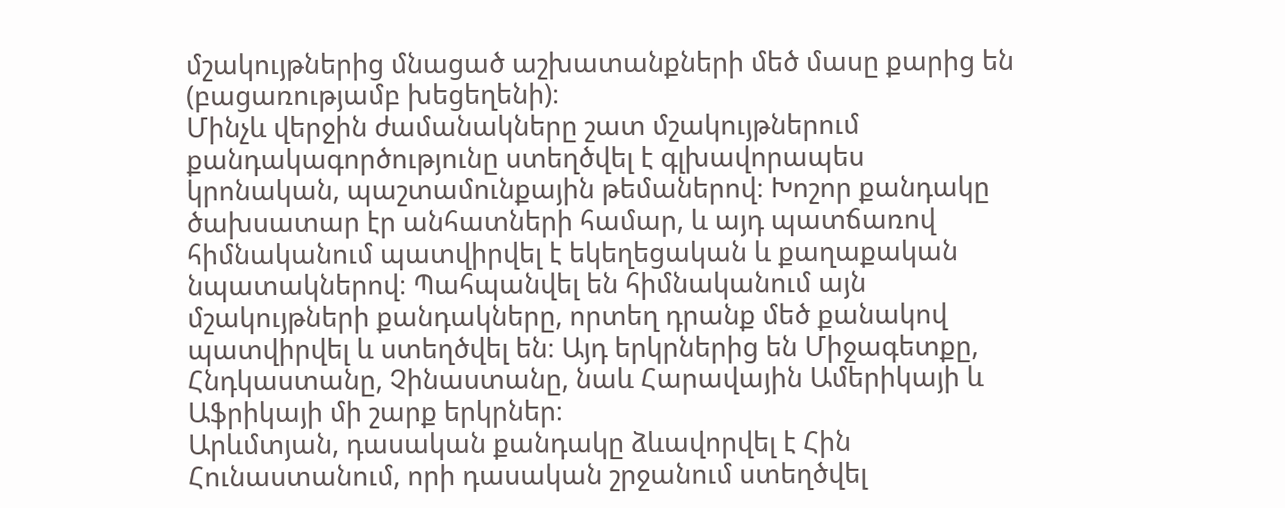մշակույթներից մնացած աշխատանքների մեծ մասը քարից են (բացառությամբ խեցեղենի)։
Մինչև վերջին ժամանակները շատ մշակույթներում քանդակագործությունը ստեղծվել է գլխավորապես կրոնական, պաշտամունքային թեմաներով։ Խոշոր քանդակը ծախսատար էր անհատների համար, և այդ պատճառով հիմնականում պատվիրվել է եկեղեցական և քաղաքական նպատակներով։ Պահպանվել են հիմնականում այն մշակույթների քանդակները, որտեղ դրանք մեծ քանակով պատվիրվել և ստեղծվել են։ Այդ երկրներից են Միջագետքը, Հնդկաստանը, Չինաստանը, նաև Հարավային Ամերիկայի և Աֆրիկայի մի շարք երկրներ։
Արևմտյան, դասական քանդակը ձևավորվել է Հին Հունաստանում, որի դասական շրջանում ստեղծվել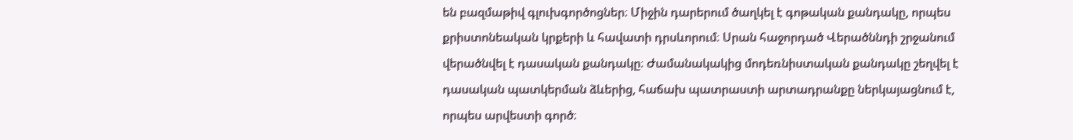են բազմաթիվ գլուխգործոցներ։ Միջին դարերում ծաղկել է գոթական քանդակը, որպես քրիստոնեական կրքերի և հավատի դրսևորում։ Սրան հաջորդած Վերածննդի շրջանում վերածնվել է դասական քանդակը։ Ժամանակակից մոդեռնիստական քանդակը շեղվել է դասական պատկերման ձևերից, հաճախ պատրաստի արտադրանքը ներկայացնում է, որպես արվեստի գործ։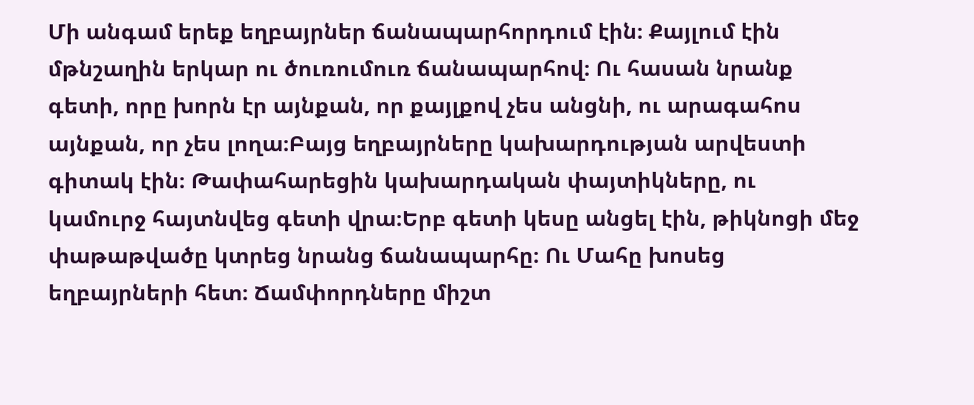Մի անգամ երեք եղբայրներ ճանապարհորդում էին։ Քայլում էին մթնշաղին երկար ու ծուռումուռ ճանապարհով։ Ու հասան նրանք գետի, որը խորն էր այնքան, որ քայլքով չես անցնի, ու արագահոս այնքան, որ չես լողա։Բայց եղբայրները կախարդության արվեստի գիտակ էին։ Թափահարեցին կախարդական փայտիկները, ու կամուրջ հայտնվեց գետի վրա։Երբ գետի կեսը անցել էին, թիկնոցի մեջ փաթաթվածը կտրեց նրանց ճանապարհը։ Ու Մահը խոսեց եղբայրների հետ։ Ճամփորդները միշտ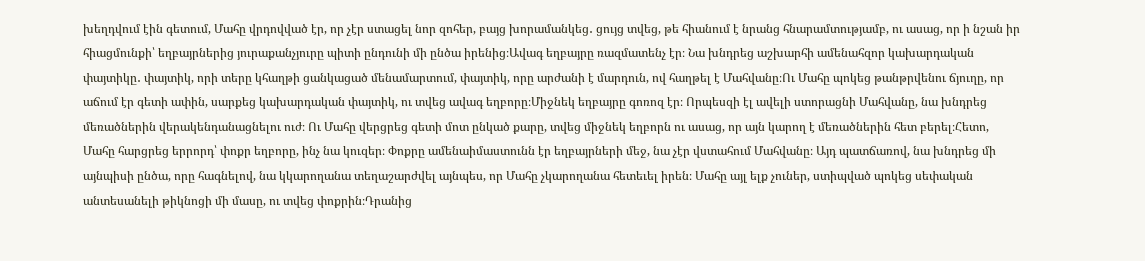խեղդվում էին գետում, Մահը վրդովված էր, որ չէր ստացել նոր զոհեր, բայց խորամանկեց․ ցույց տվեց, թե հիանում է նրանց հնարամտությամբ, ու ասաց, որ ի նշան իր հիացմունքի՝ եղբայրներից յուրաքանչյուրը պիտի ընդունի մի ընծա իրենից։Ավագ եղբայրը ռազմատենչ էր։ Նա խնդրեց աշխարհի ամենահզոր կախարդական փայտիկը․ փայտիկ, որի տերը կհաղթի ցանկացած մենամարտում, փայտիկ, որը արժանի է մարդուն, ով հաղթել է Մահվանը։Ու Մահը պոկեց թանթրվենու ճյուղը, որ աճում էր գետի ափին, սարքեց կախարդական փայտիկ, ու տվեց ավագ եղբորը։Միջնեկ եղբայրը գոռոզ էր։ Որպեսզի էլ ավելի ստորացնի Մահվանը, նա խնդրեց մեռածներին վերակենդանացնելու ուժ։ Ու Մահը վերցրեց գետի մոտ ընկած քարը, տվեց միջնեկ եղբորն ու ասաց, որ այն կարող է մեռածներին հետ բերել։Հետո, Մահը հարցրեց երրորդ՝ փոքր եղբորը, ինչ նա կուզեր։ Փոքրը ամենաիմաստունն էր եղբայրների մեջ, նա չէր վստահում Մահվանը։ Այդ պատճառով, նա խնդրեց մի այնպիսի ընծա, որը հագնելով, նա կկարողանա տեղաշարժվել այնպես, որ Մահը չկարողանա հետեւել իրեն։ Մահը այլ ելք չուներ, ստիպված պոկեց սեփական անտեսանելի թիկնոցի մի մասը, ու տվեց փոքրին։Դրանից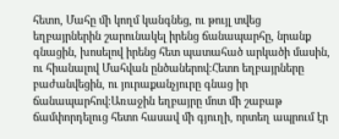հետո, Մահը մի կողմ կանգնեց, ու թույլ տվեց եղբայրներին շարունակել իրենց ճանապարհը, նրանք գնացին, խոսելով իրենց հետ պատահած արկածի մասին, ու հիանալով Մահվան ընծաներով։Հետո եղբայրները բաժանվեցին, ու յուրաքանչյուրը գնաց իր ճանապարհով։Առաջին եղբայրը մոտ մի շաբաթ ճամփորդելուց հետո հասավ մի գյուղի, որտեղ ապրում էր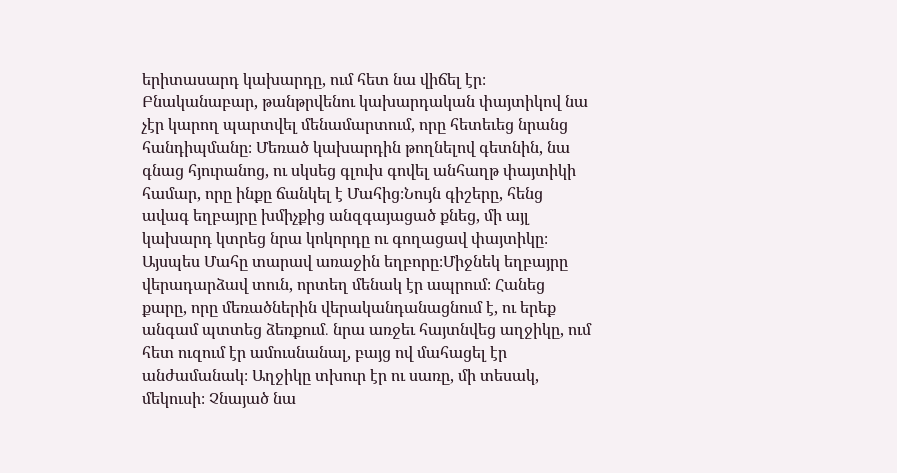երիտասարդ կախարդը, ում հետ նա վիճել էր։ Բնականաբար, թանթրվենու կախարդական փայտիկով նա չէր կարող պարտվել մենամարտում, որը հետեւեց նրանց հանդիպմանը։ Մեռած կախարդին թողնելով գետնին, նա գնաց հյուրանոց, ու սկսեց գլուխ գովել անհաղթ փայտիկի համար, որը ինքը ճանկել է Մահից։Նույն գիշերը, հենց ավագ եղբայրը խմիչքից անզգայացած քնեց, մի այլ կախարդ կտրեց նրա կոկորդը ու գողացավ փայտիկը։ Այսպես Մահը տարավ առաջին եղբորը։Միջնեկ եղբայրը վերադարձավ տուն, որտեղ մենակ էր ապրում։ Հանեց քարը, որը մեռածներին վերականդանացնում է, ու երեք անգամ պտտեց ձեռքում․ նրա առջեւ հայտնվեց աղջիկը, ում հետ ուզում էր ամուսնանալ, բայց ով մահացել էր անժամանակ։ Աղջիկը տխուր էր ու սառը, մի տեսակ, մեկուսի։ Չնայած նա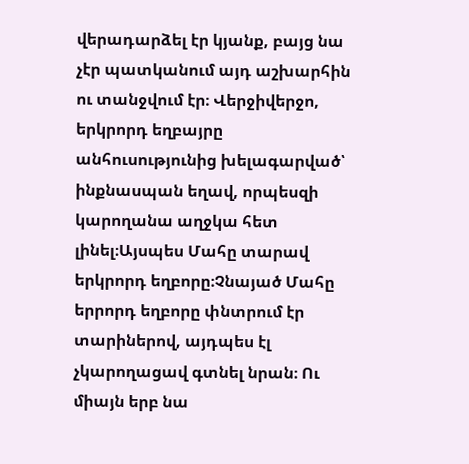վերադարձել էր կյանք, բայց նա չէր պատկանում այդ աշխարհին ու տանջվում էր։ Վերջիվերջո, երկրորդ եղբայրը անհուսությունից խելագարված՝ ինքնասպան եղավ, որպեսզի կարողանա աղջկա հետ լինել։Այսպես Մահը տարավ երկրորդ եղբորը։Չնայած Մահը երրորդ եղբորը փնտրում էր տարիներով, այդպես էլ չկարողացավ գտնել նրան։ Ու միայն երբ նա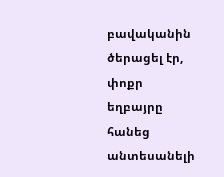բավականին ծերացել էր, փոքր եղբայրը հանեց անտեսանելի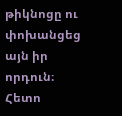թիկնոցը ու փոխանցեց այն իր որդուն։ Հետո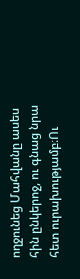ողջունեց Մահվանը ասես հին ընկերոջ, ու գնաց նրա հետ ուրախությամբ։Ու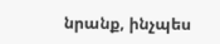նրանք, ինչպես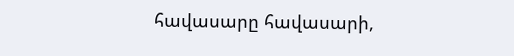հավասարը հավասարի,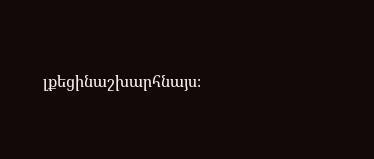լքեցինաշխարհնայս։